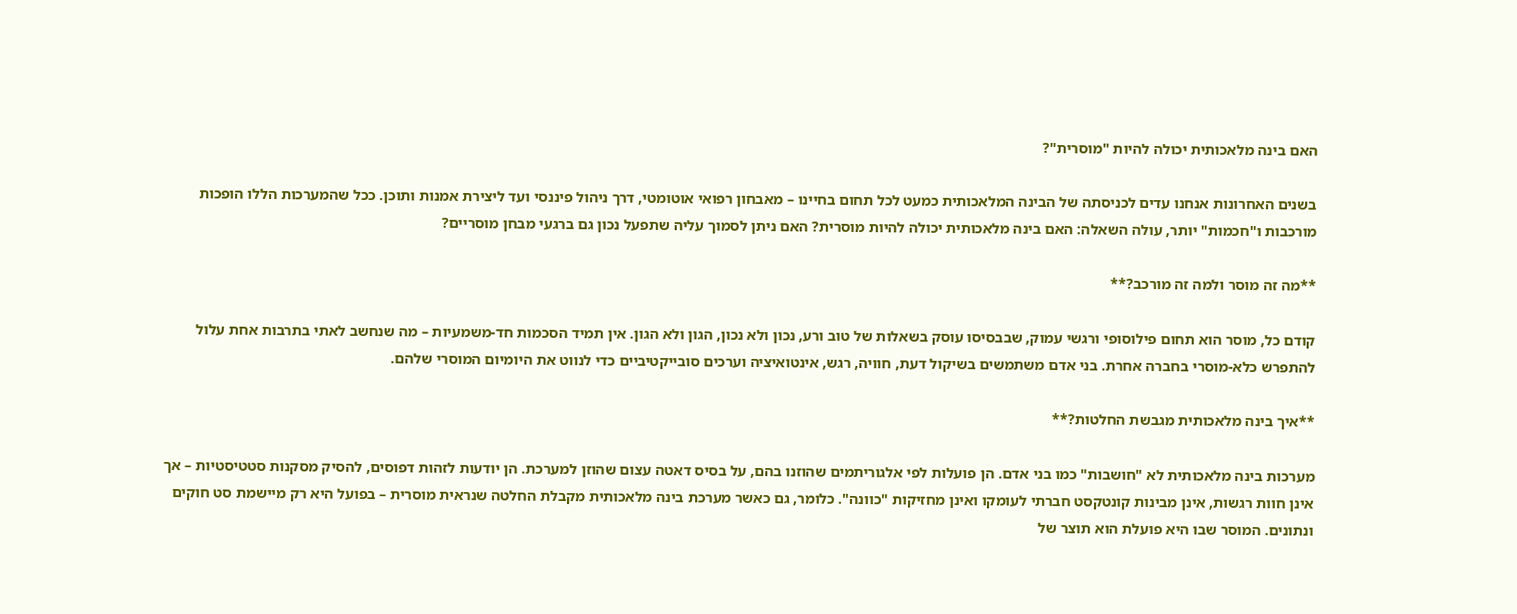האם בינה מלאכותית יכולה להיות "מוסרית"?

בשנים האחרונות אנחנו עדים לכניסתה של הבינה המלאכותית כמעט לכל תחום בחיינו – מאבחון רפואי אוטומטי, דרך ניהול פיננסי ועד ליצירת אמנות ותוכן. ככל שהמערכות הללו הופכות מורכבות ו"חכמות" יותר, עולה השאלה: האם בינה מלאכותית יכולה להיות מוסרית? האם ניתן לסמוך עליה שתפעל נכון גם ברגעי מבחן מוסריים?

**מה זה מוסר ולמה זה מורכב?**

קודם כל, מוסר הוא תחום פילוסופי ורגשי עמוק, שבבסיסו עוסק בשאלות של טוב ורע, נכון ולא נכון, הגון ולא הגון. אין תמיד הסכמות חד-משמעיות – מה שנחשב לאתי בתרבות אחת עלול להתפרש כלא-מוסרי בחברה אחרת. בני אדם משתמשים בשיקול דעת, חוויה, רגש, אינטואיציה וערכים סובייקטיביים כדי לנווט את היומיום המוסרי שלהם.

**איך בינה מלאכותית מגבשת החלטות?**

מערכות בינה מלאכותית לא "חושבות" כמו בני אדם. הן פועלות לפי אלגוריתמים שהוזנו בהם, על בסיס דאטה עצום שהוזן למערכת. הן יודעות לזהות דפוסים, להסיק מסקנות סטטיסטיות – אך אינן חוות רגשות, אינן מבינות קונטקסט חברתי לעומקו ואינן מחזיקות "כוונה". כלומר, גם כאשר מערכת בינה מלאכותית מקבלת החלטה שנראית מוסרית – בפועל היא רק מיישמת סט חוקים ונתונים. המוסר שבו היא פועלת הוא תוצר של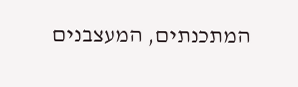המתכנתים, המעצבנים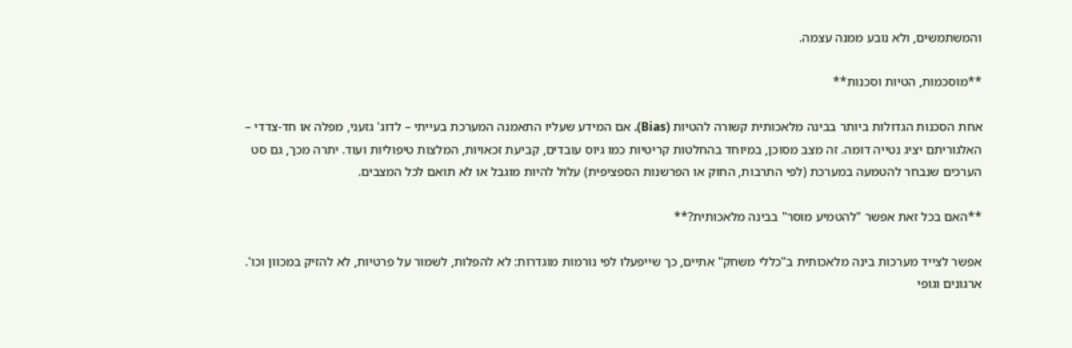והמשתמשים, ולא נובע ממנה עצמה.

**מוסכמות, הטיות וסכנות**

אחת הסכנות הגדולות ביותר בבינה מלאכותית קשורה להטיות (Bias). אם המידע שעליו התאמנה המערכת בעייתי – לדוג' גזעני, מפלה או חד-צדדי – האלגוריתם יציג נטייה דומה. זה מצב מסוכן, במיוחד בהחלטות קריטיות כמו גיוס עובדים, קביעת זכאויות, המלצות טיפוליות ועוד. יתרה מכך, גם סט הערכים שנבחר להטמעה במערכת (לפי התרבות, החוק או הפרשנות הספציפית) עלול להיות מוגבל או לא תואם לכל המצבים.

**האם בכל זאת אפשר "להטמיע מוסר" בבינה מלאכותית?**

אפשר לצייד מערכות בינה מלאכותית ב"כללי משחק" אתיים, כך שייפעלו לפי נורמות מוגדרות: לא להפלות, לשמור על פרטיות, לא להזיק במכוון וכו'. ארגונים וגופי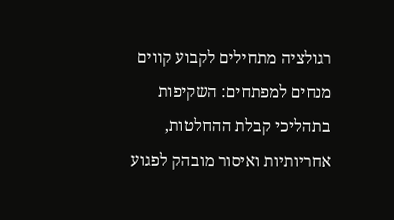רגולציה מתחילים לקבוע קווים מנחים למפתחים: השקיפות בתהליכי קבלת ההחלטות, אחריותיות ואיסור מובהק לפגוע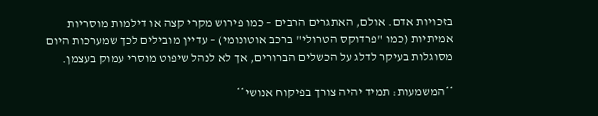בזכויות אדם. אולם, האתגרים הרבים – כמו פירוש מקרי קצה או דילמות מוסריות אמיתיות (כמו "פרדוקס הטרולי" ברכב אוטונומי) – עדיין מובילים לכך שמערכות היום מסוגלות בעיקר לדלג על הכשלים הברורים, אך לא לנהל שיפוט מוסרי עמוק בעצמן.

**המשמעות: תמיד יהיה צורך בפיקוח אנושי**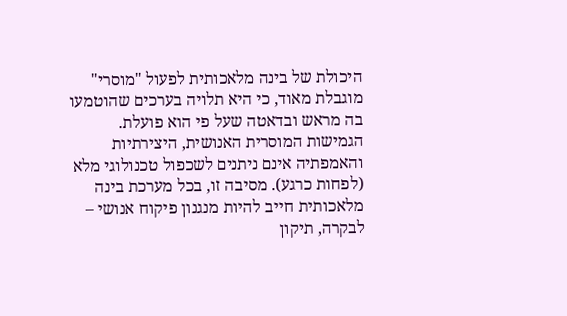היכולת של בינה מלאכותית לפעול "מוסרי" מוגבלת מאוד, כי היא תלויה בערכים שהוטמעו בה מראש ובדאטה שעל פי הוא פועלת. הגמישות המוסרית האנושית, היצירתיות והאמפתיה אינם ניתנים לשכפול טכנולוגי מלא (לפחות כרגע). מסיבה זו, בכל מערכת בינה מלאכותית חייב להיות מנגנון פיקוח אנושי – לבקרה, תיקון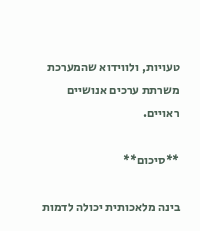טעויות, ולווידוא שהמערכת משרתת ערכים אנושיים ראויים.

**סיכום**

בינה מלאכותית יכולה לדמות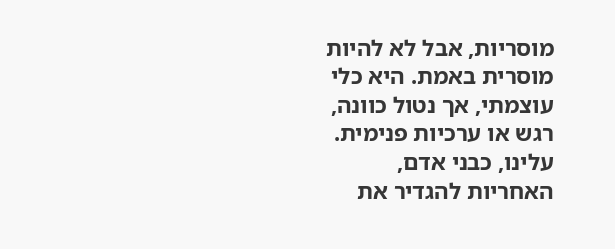מוסריות, אבל לא להיות מוסרית באמת. היא כלי עוצמתי, אך נטול כוונה, רגש או ערכיות פנימית. עלינו, כבני אדם, האחריות להגדיר את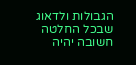הגבולות ולדאוג שבכל החלטה חשובה יהיה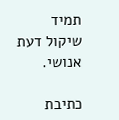תמיד שיקול דעת אנושי.

כתיבת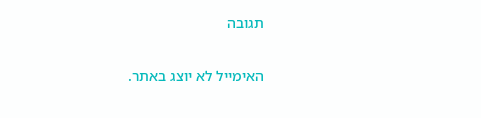תגובה

האימייל לא יוצג באתר.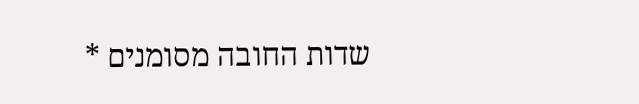שדות החובה מסומנים *